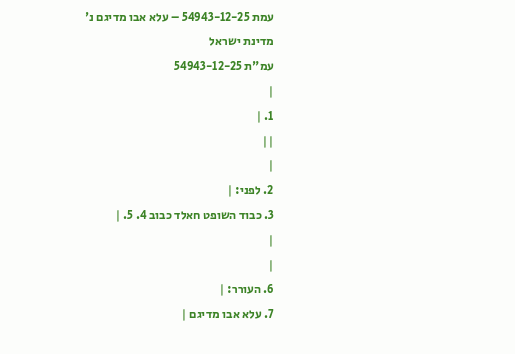עמת 54943-12-25 – עלא אבו מדיגם נ' מדינת ישראל
עמ"ת 54943-12-25
|
1. |
||
|
2. לפני: |
3. כבוד השופט חאלד כבוב 4. 5. |
|
|
6. העורר: |
7. עלא אבו מדיגם |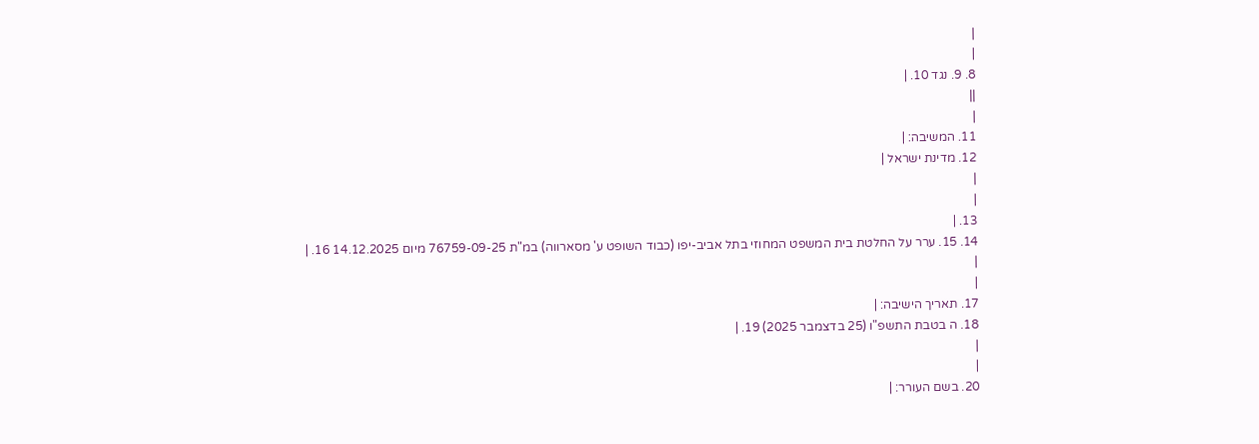|
|
8. 9. נגד 10. |
||
|
11. המשיבה: |
12. מדינת ישראל |
|
|
13. |
14. 15. ערר על החלטת בית המשפט המחוזי בתל אביב-יפו (כבוד השופט ע' מסארווה) במ"ת 76759-09-25 מיום 14.12.2025 16. |
|
|
17. תאריך הישיבה: |
18. ה בטבת התשפ"ו (25 בדצמבר 2025) 19. |
|
|
20. בשם העורר: |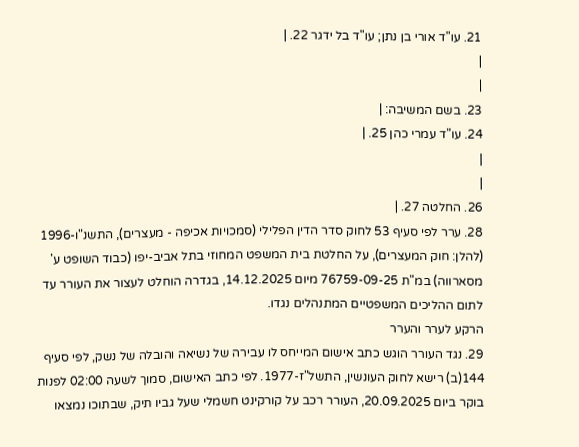21. עו"ד אורי בן נתן; עו"ד בל ידגר 22. |
|
|
23. בשם המשיבה: |
24. עו"ד עמרי כהן 25. |
|
|
26. החלטה 27. |
28. ערר לפי סעיף 53 לחוק סדר הדין הפלילי (סמכויות אכיפה - מעצרים), התשנ"ו-1996 (להלן: חוק המעצרים), על החלטת בית המשפט המחוזי בתל אביב-יפו (כבוד השופט ע' מסארווה) במ"ת 76759-09-25 מיום 14.12.2025, בגדרה הוחלט לעצור את העורר עד לתום ההליכים המשפטיים המתנהלים נגדו.
הרקע לערר והערר
29. נגד העורר הוגש כתב אישום המייחס לו עבירה של נשיאה והובלה של נשק, לפי סעיף 144(ב) רישא לחוק העונשין, התשל"ז-1977. לפי כתב האישום, סמוך לשעה 02:00 לפנות בוקר ביום 20.09.2025, העורר רכב על קורקינט חשמלי שעל גביו תיק, שבתוכו נמצאו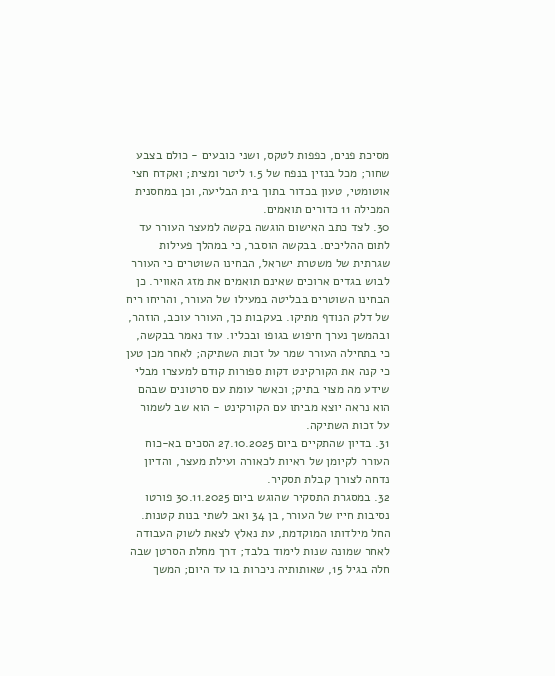מסיכת פנים, כפפות לטקס, ושני כובעים - כולם בצבע שחור; מכל בנזין בנפח של 1.5 ליטר ומצית; ואקדח חצי אוטומטי, טעון בכדור בתוך בית הבליעה, וכן במחסנית המכילה 11 כדורים תואמים.
30. לצד כתב האישום הוגשה בקשה למעצר העורר עד לתום ההליכים. בבקשה הוסבר, כי במהלך פעילות שגרתית של משטרת ישראל, הבחינו השוטרים כי העורר לבוש בגדים ארוכים שאינם תואמים את מזג האוויר. כן הבחינו השוטרים בבליטה במעילו של העורר, והריחו ריח של דלק הנודף מתיקו. בעקבות כך, העורר עוכב, הוזהר, ובהמשך נערך חיפוש בגופו ובכליו. עוד נאמר בבקשה, כי בתחילה העורר שמר על זכות השתיקה; לאחר מכן טען כי קנה את הקורקינט דקות ספורות קודם למעצרו מבלי שידע מה מצוי בתיק; וכאשר עומת עם סרטונים שבהם הוא נראה יוצא מביתו עם הקורקינט - הוא שב לשמור על זכות השתיקה.
31. בדיון שהתקיים ביום 27.10.2025 הסכים בא-כוח העורר לקיומן של ראיות לכאורה ועילת מעצר, והדיון נדחה לצורך קבלת תסקיר.
32. במסגרת התסקיר שהוגש ביום 30.11.2025 פורטו נסיבות חייו של העורר, בן 34 ואב לשתי בנות קטנות. החל מילדותו המוקדמת, עת נאלץ לצאת לשוק העבודה לאחר שמונה שנות לימוד בלבד; דרך מחלת הסרטן שבה חלה בגיל 15, שאותותיה ניכרות בו עד היום; המשך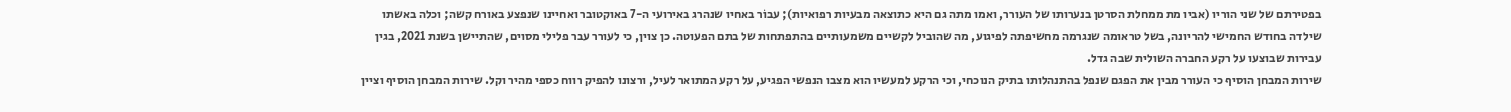בפטירתם של שני הוריו (אביו מת ממחלת הסרטן בנערותו של העורר, ואמו מתה גם היא כתוצאה מבעיות רפואיות); עבוֹר באחיו שנהרג באירועי ה-7 באוקטובר ואחיינו שנפצע באורח קשה; וכלה באשתו שילדה בחודש החמישי להריונה, בשל טראומה שנגרמה מחשיפתה לפיגוע, מה שהוביל לקשיים משמעותיים בהתפתחות של בתם הפעוטה. כן צוין, כי לעורר עבר פלילי מסוים, שהתיישן בשנת 2021, בגין עבירות שבוצעו על רקע החברה השולית שבה גדל.
שירות המבחן הוסיף כי העורר מבין את הפגם שנפל בהתנהלותו בתיק הנוכחי, וכי הרקע למעשיו הוא מצבו הנפשי הפגיע, על רקע המתואר לעיל, ורצונו להפיק רווח כספי מהיר וקל. שירות המבחן הוסיף וציין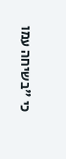כי "בשיחה עמו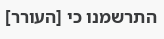התרשמנו כי [העורר]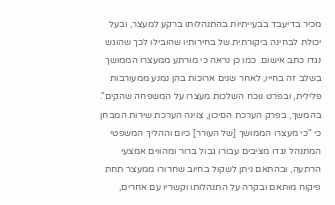מכיר בדיעבד בבעייתיות בהתנהלותו ברקע למעצר, ובעל יכולת לבחינה ביקורתית של בחירותיו שהובילו לכך שהוגש נגדו כתב אישום. כמו כן נראה כי מורתע ממעצרו הממושך בשלב זה בחייו, לאחר שנים ארוכות בהן נמנע ממעורבות פלילית, ובפרט נוכח השלכות מעצרו על המשפחה שהקים".
בהמשך, בפרק הערכת הסיכון, צוינה הערכת שירות המבחן כי "כי מעצרו הממושך [של העורר] כיום וההליך המשפטי המתנהל נגדו מציבים עבורו גבול ברור ומהווים אמצעי הרתעה, ובהתאם ניתן לשקול בחיוב שחרורו ממעצר תחת פיקוח מותאם ובקרה על התנהלותו וקשריו עם אחרים,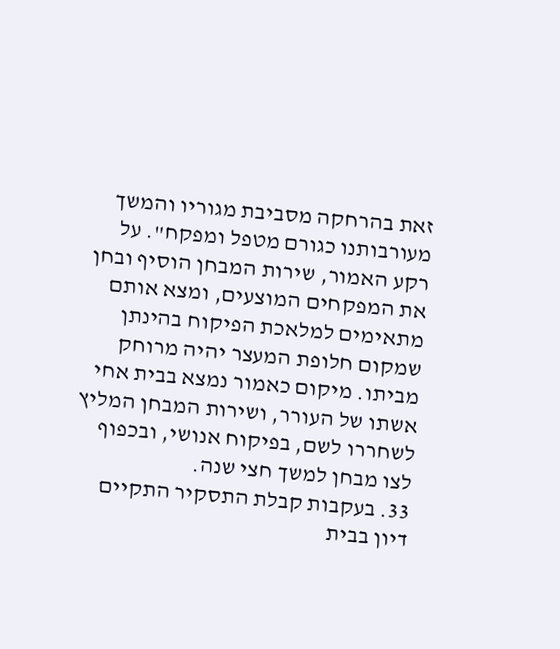זאת בהרחקה מסביבת מגוריו והמשך מעורבותנו כגורם מטפל ומפקח". על רקע האמור, שירות המבחן הוסיף ובחן את המפקחים המוצעים, ומצא אותם מתאימים למלאכת הפיקוח בהינתן שמקום חלופת המעצר יהיה מרוחק מביתו. מיקום כאמור נמצא בבית אחי אשתו של העורר, ושירות המבחן המליץ לשחררו לשם, בפיקוח אנושי, ובכפוף לצו מבחן למשך חצי שנה.
33. בעקבות קבלת התסקיר התקיים דיון בבית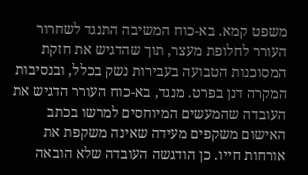משפט קמא. בא-כוח המשיבה התנגד לשחרור העורר לחלופת מעצר, תוך שהדגיש את חזקת המסוכנות הטבועה בעבירות נשק בכלל, ובנסיבות המקרה דנן בפרט. מנגד, בא-כוח העורר הדגיש את העובדה שהמעשים המיוחסים למרשו בכתב האישום משקפים מעידה שאינה משקפת את אורחות חייו. כן הודגשה העובדה שלא הובאה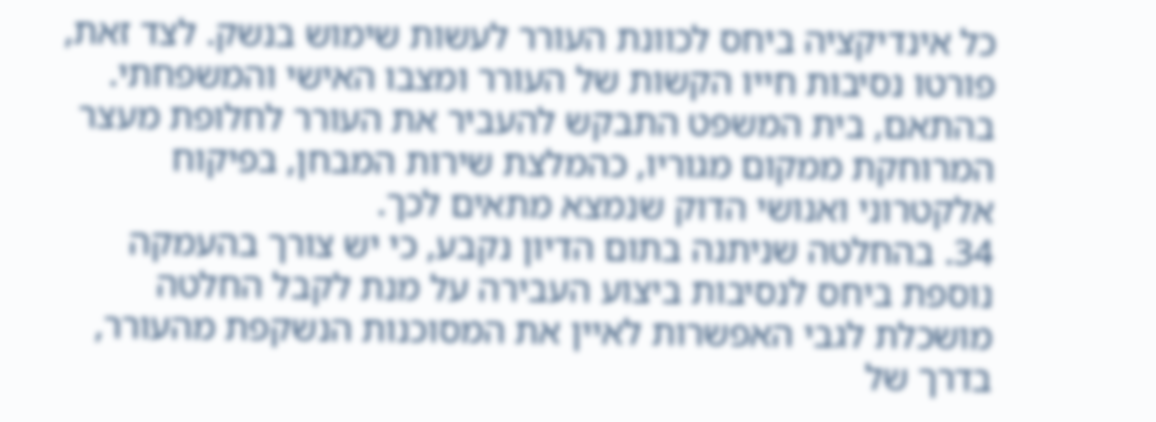כל אינדיקציה ביחס לכוונת העורר לעשות שימוש בנשק. לצד זאת, פורטו נסיבות חייו הקשות של העורר ומצבו האישי והמשפחתי. בהתאם, בית המשפט התבקש להעביר את העורר לחלופת מעצר המרוחקת ממקום מגוריו, כהמלצת שירות המבחן, בפיקוח אלקטרוני ואנושי הדוק שנמצא מתאים לכך.
34. בהחלטה שניתנה בתום הדיון נקבע, כי יש צורך בהעמקה נוספת ביחס לנסיבות ביצוע העבירה על מנת לקבל החלטה מושכלת לגבי האפשרות לאיין את המסוכנות הנשקפת מהעורר, בדרך של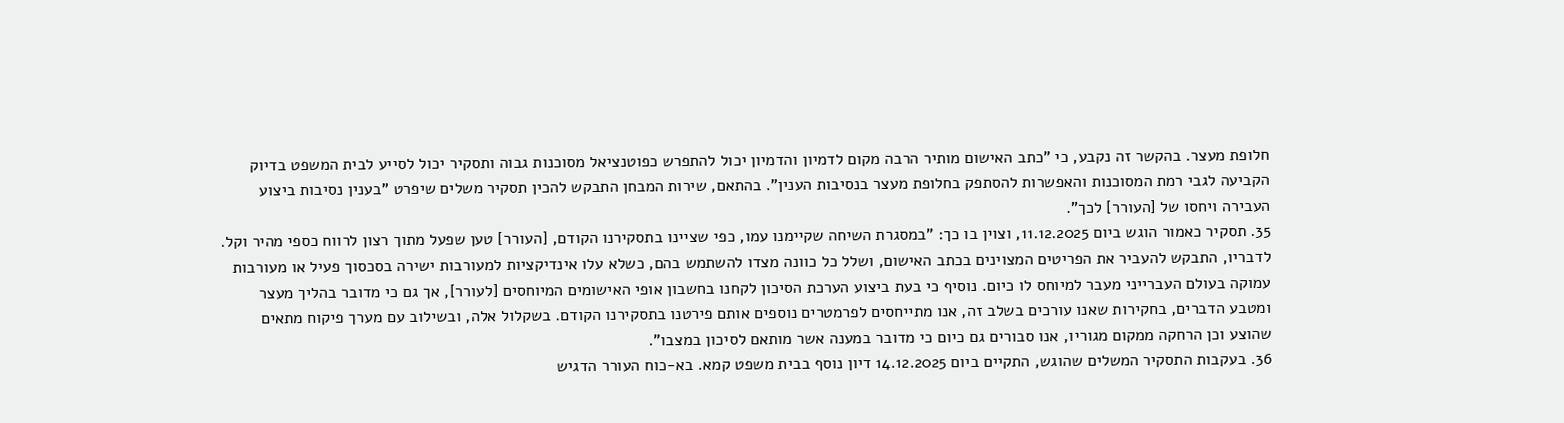חלופת מעצר. בהקשר זה נקבע, כי "כתב האישום מותיר הרבה מקום לדמיון והדמיון יכול להתפרש כפוטנציאל מסוכנות גבוה ותסקיר יכול לסייע לבית המשפט בדיוק הקביעה לגבי רמת המסוכנות והאפשרות להסתפק בחלופת מעצר בנסיבות הענין". בהתאם, שירות המבחן התבקש להכין תסקיר משלים שיפרט "בענין נסיבות ביצוע העבירה ויחסו של [העורר] לכך".
35. תסקיר כאמור הוגש ביום 11.12.2025, וצוין בו כך: "במסגרת השיחה שקיימנו עמו, כפי שציינו בתסקירנו הקודם, [העורר] טען שפעל מתוך רצון לרווח כספי מהיר וקל. לדבריו, התבקש להעביר את הפריטים המצוינים בכתב האישום, ושלל כל כוונה מצדו להשתמש בהם, כשלא עלו אינדיקציות למעורבות ישירה בסכסוך פעיל או מעורבות עמוקה בעולם העברייני מעבר למיוחס לו כיום. נוסיף כי בעת ביצוע הערכת הסיכון לקחנו בחשבון אופי האישומים המיוחסים [לעורר], אך גם כי מדובר בהליך מעצר ומטבע הדברים, בחקירות שאנו עורכים בשלב זה, אנו מתייחסים לפרמטרים נוספים אותם פירטנו בתסקירנו הקודם. בשקלול אלה, ובשילוב עם מערך פיקוח מתאים שהוצע וכן הרחקה ממקום מגוריו, אנו סבורים גם כיום כי מדובר במענה אשר מותאם לסיכון במצבו".
36. בעקבות התסקיר המשלים שהוגש, התקיים ביום 14.12.2025 דיון נוסף בבית משפט קמא. בא-כוח העורר הדגיש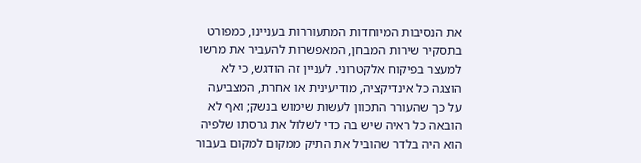את הנסיבות המיוחדות המתעוררות בעניינו, כמפורט בתסקיר שירות המבחן, המאפשרות להעביר את מרשו למעצר בפיקוח אלקטרוני. לעניין זה הודגש, כי לא הוצגה כל אינדיקציה, מודיעינית או אחרת, המצביעה על כך שהעורר התכוון לעשות שימוש בנשק; ואף לא הובאה כל ראיה שיש בה כדי לשלול את גרסתו שלפיה הוא היה בלדר שהוביל את התיק ממקום למקום בעבור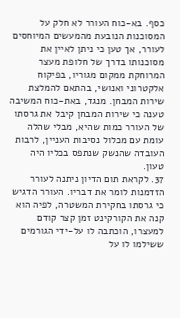כסף. בא-כוח העורר לא חלק על המסוכנות הנובעת מהמעשים המיוחסים לעורר, אך טען כי ניתן לאיין את מסוכנותו בדרך של חלופת מעצר המרוחקת ממקום מגוריו, בפיקוח אלקטרוני ואנושי, בהתאם להמלצת שירות המבחן. מנגד, באת-כוח המשיבה טענה כי שירות המבחן קיבל את גרסתו של העורר כמות שהיא, מבלי שהלה עומת עם מכלול נסיבות העניין, לרבות העובדה שהנשק שנתפס בכליו היה טעון.
37. לקראת תום הדיון ניתנה לעורר הזדמנות לומר את דבריו. העורר הדגיש כי גרסתו בחקירת המשטרה, לפיה הוא קנה את הקורקינט זמן קצר קודם למעצרו, הוכתבה לו על-ידי הגורמים ששילמו לו על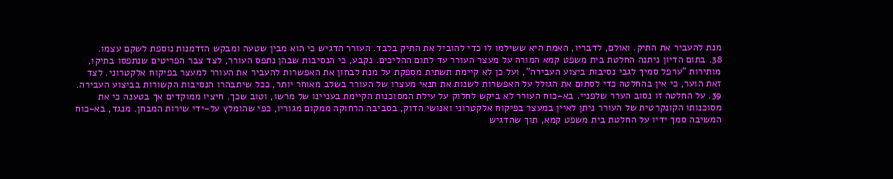מנת להעביר את התיק. ואולם, לדבריו, האמת היא ששילמו לו כדי להוביל את התיק בלבד. העורר הדגיש כי הוא מבין שטעה ומבקש הזדמנות נוספת לשקם עצמו.
38. בתום הדיון ניתנה החלטת בית משפט קמא המורה על מעצר העורר עד לתום ההליכים. נקבע, כי הנסיבות שבהן נתפס העורר, לצד צבר הפריטים שנתפסו בתיקו, מותירות "ערפל סמיך לגבי נסיבות ביצוע העבירה", ועל כן לא קיימת תשתית מספקת על מנת לבחון את האפשרות להעביר את העורר למעצר בפיקוח אלקטרוני. לצד זאת הוער, כי אין בהחלטה כדי לסתום את הגולל על האפשרות לשנות את תנאי מעצרו של העורר בשלב מאוחר יותר, ככל שיתבהרו הנסיבות הקשורות בביצוע העבירה.
39. על החלטה זו נסוב הערר שלפניי. בא-כוח העורר לא ביקש לחלוק על עילת המסוכנות הקיימת בעניינו של מרשו, וטוב שכך. חיציו ממוקדים אך בטענה כי את מסוכנותו הקונקרטית של העורר ניתן לאיין במעצר בפיקוח אלקטרוני ואנושי הדוק, בסביבה הרחוקה ממקום מגוריו, כפי שהומלץ על-ידי שירות המבחן. מנגד, בא-כוח המשיבה סמך ידיו על החלטת בית משפט קמא, תוך שהדגיש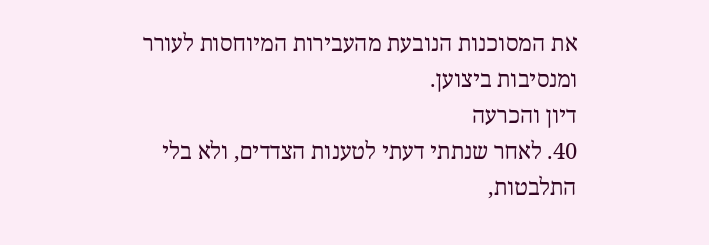את המסוכנות הנובעת מהעבירות המיוחסות לעורר ומנסיבות ביצוען.
דיון והכרעה
40. לאחר שנתתי דעתי לטענות הצדדים, ולא בלי התלבטות,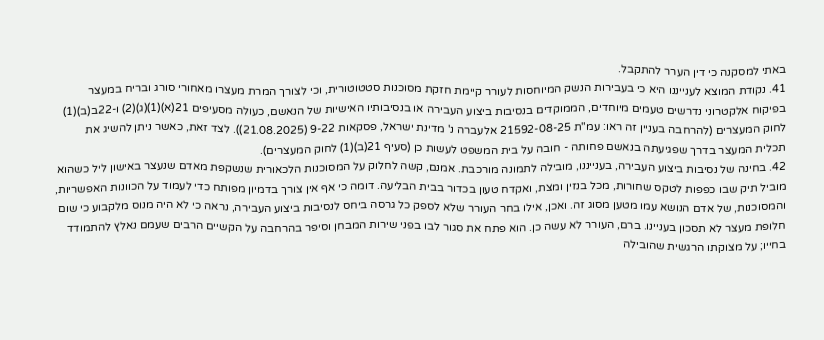באתי למסקנה כי דין הערר להתקבל.
41. נקודת המוצא לענייננו היא כי בעבירות הנשק המיוחסות לעורר קיימת חזקת מסוכנות סטטוטורית, וכי לצורך המרת מעצרו מאחורי סורג ובריח במעצר בפיקוח אלקטרוני נדרשים טעמים מיוחדים, הממוקדים בנסיבות ביצוע העבירה או בנסיבותיו האישיות של הנאשם, כעולה מסעיפים 21(א)(1)(ג)(2) ו-22ב(ב)(1) לחוק המעצרים (להרחבה בעניין זה ראו: עמ"ת 21592-08-25 אלעברה נ' מדינת ישראל, פסקאות 9-22 (21.08.2025)). לצד זאת, כאשר ניתן להשיג את תכלית המעצר בדרך שפגיעתה בנאשם פחותה - חובה על בית המשפט לעשות כן (סעיף 21(ב)(1) לחוק המעצרים).
42. בחינה של נסיבות ביצוע העבירה, בענייננו, מובילה לתמונה מורכבת. אמנם, קשה לחלוק על המסוכנות הלכאורית שנשקפת מאדם שנעצר באישון ליל כשהוא מוביל תיק שבו כפפות לטקס שחורות, מכל בנזין ומצת, ואקדח טעון בכדור בבית הבליעה. דומה כי אף אין צורך בדמיון מפותח כדי לעמוד על הכוונות האפשריות, והמסוכנות, של אדם הנושא עמו מטען מסוג זה. ואכן, אילו בחר העורר שלא לספק כל גרסה ביחס לנסיבות ביצוע העבירה, נראה כי לא היה מנוס מלקבוע כי שום חלופת מעצר לא תסכון בעניינו. ברם, העורר לא עשה כן. הוא פתח את סגור לבו בפני שירות המבחן וסיפר בהרחבה על הקשיים הרבים שעמם נאלץ להתמודד בחייו; על מצוקתו הרגשית שהובילה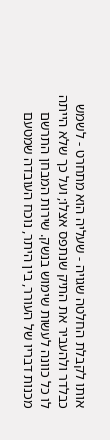אותו לקבלת החלטה שגויה - שעליה הוא מתחרט - לשמש כבלדר ולהעביר את התיק שנתפס אצלו; ועל כך שלא הייתה לו כל כוונה לעשות שימוש בנשק. שירות המבחן התרשם מכנות דבריו של העורר, בין היתר, נוכח העובדה שמטעם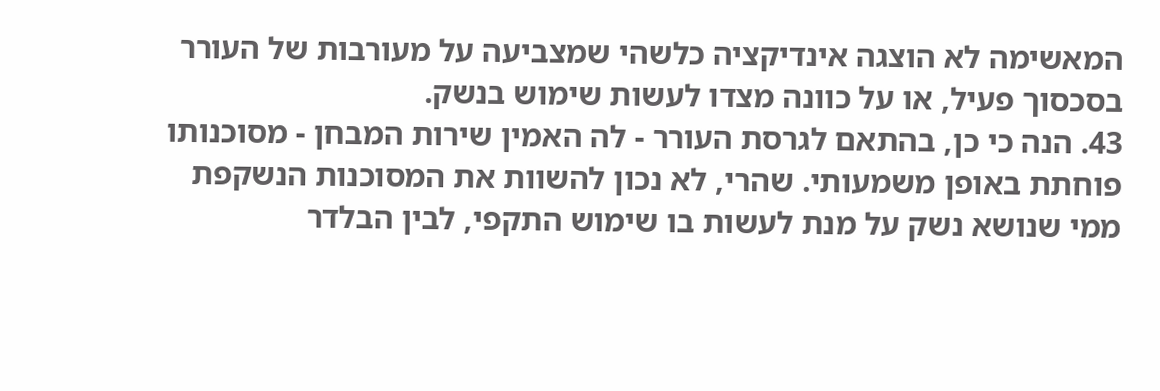המאשימה לא הוצגה אינדיקציה כלשהי שמצביעה על מעורבות של העורר בסכסוך פעיל, או על כוונה מצדו לעשות שימוש בנשק.
43. הנה כי כן, בהתאם לגרסת העורר - לה האמין שירות המבחן - מסוכנותו פוחתת באופן משמעותי. שהרי, לא נכון להשוות את המסוכנות הנשקפת ממי שנושא נשק על מנת לעשות בו שימוש התקפי, לבין הבלדר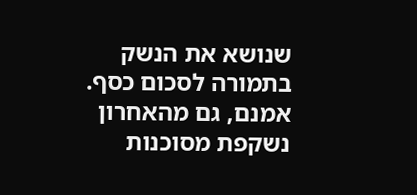שנושא את הנשק בתמורה לסכום כסף. אמנם, גם מהאחרון נשקפת מסוכנות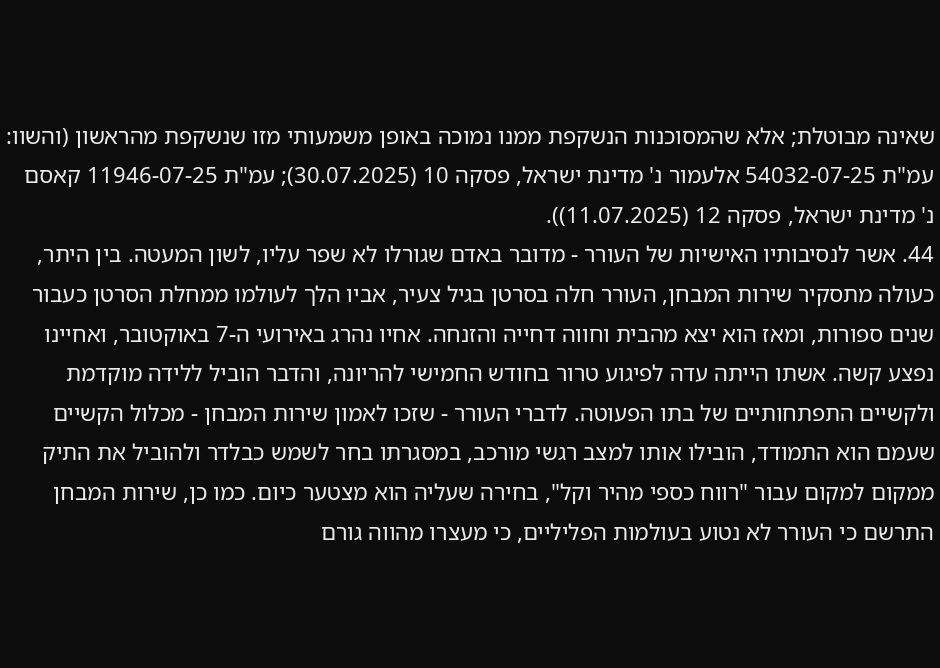שאינה מבוטלת; אלא שהמסוכנות הנשקפת ממנו נמוכה באופן משמעותי מזו שנשקפת מהראשון (והשוו: עמ"ת 54032-07-25 אלעמור נ' מדינת ישראל, פסקה 10 (30.07.2025); עמ"ת 11946-07-25 קאסם נ' מדינת ישראל, פסקה 12 (11.07.2025)).
44. אשר לנסיבותיו האישיות של העורר - מדובר באדם שגורלו לא שפר עליו, לשון המעטה. בין היתר, כעולה מתסקיר שירות המבחן, העורר חלה בסרטן בגיל צעיר, אביו הלך לעולמו ממחלת הסרטן כעבור שנים ספורות, ומאז הוא יצא מהבית וחווה דחייה והזנחה. אחיו נהרג באירועי ה-7 באוקטובר, ואחיינו נפצע קשה. אשתו הייתה עדה לפיגוע טרור בחודש החמישי להריונה, והדבר הוביל ללידה מוקדמת ולקשיים התפתחותיים של בתו הפעוטה. לדברי העורר - שזכו לאמון שירות המבחן - מכלול הקשיים שעמם הוא התמודד, הובילו אותו למצב רגשי מורכב, במסגרתו בחר לשמש כבלדר ולהוביל את התיק ממקום למקום עבור "רווח כספי מהיר וקל", בחירה שעליה הוא מצטער כיום. כמו כן, שירות המבחן התרשם כי העורר לא נטוע בעולמות הפליליים, כי מעצרו מהווה גורם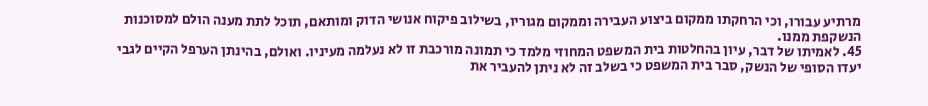מרתיע עבורו, וכי הרחקתו ממקום ביצוע העבירה וממקום מגוריו, בשילוב פיקוח אנושי הדוק ומותאם, תוכל לתת מענה הולם למסוכנות הנשקפת ממנו.
45. לאמיתו של דבר, עיון בהחלטות בית המשפט המחוזי מלמד כי תמונה מורכבת זו לא נעלמה מעיניו. ואולם, בהינתן הערפל הקיים לגבי יעדו הסופי של הנשק, סבר בית המשפט כי בשלב זה לא ניתן להעביר את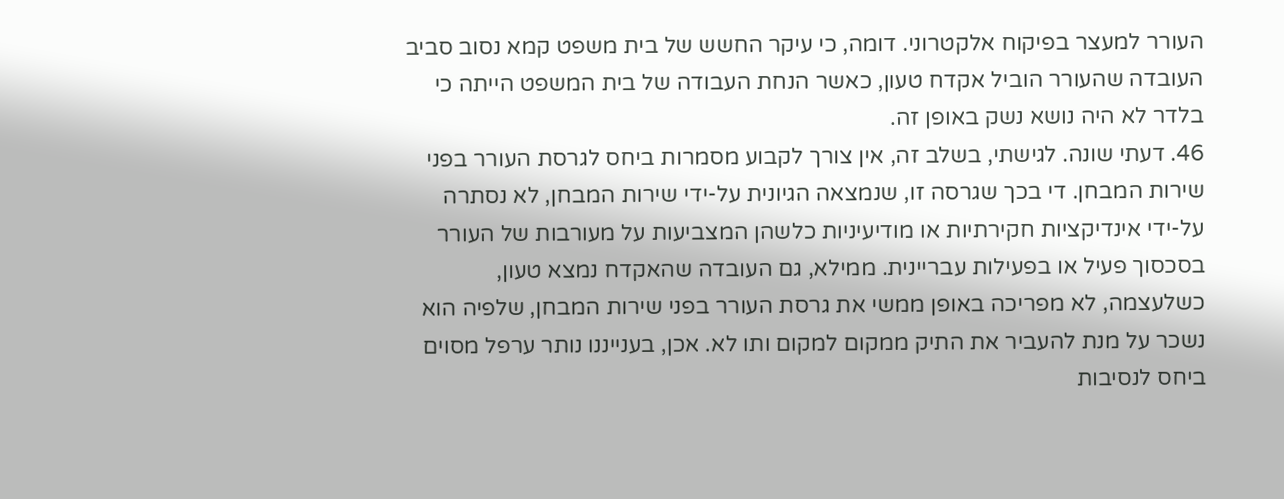העורר למעצר בפיקוח אלקטרוני. דומה, כי עיקר החשש של בית משפט קמא נסוב סביב העובדה שהעורר הוביל אקדח טעון, כאשר הנחת העבודה של בית המשפט הייתה כי בלדר לא היה נושא נשק באופן זה.
46. דעתי שונה. לגישתי, בשלב זה, אין צורך לקבוע מסמרות ביחס לגרסת העורר בפני שירות המבחן. די בכך שגרסה זו, שנמצאה הגיונית על-ידי שירות המבחן, לא נסתרה על-ידי אינדיקציות חקירתיות או מודיעיניות כלשהן המצביעות על מעורבות של העורר בסכסוך פעיל או בפעילות עבריינית. ממילא, גם העובדה שהאקדח נמצא טעון, כשלעצמה, לא מפריכה באופן ממשי את גרסת העורר בפני שירות המבחן, שלפיה הוא נשכר על מנת להעביר את התיק ממקום למקום ותו לא. אכן, בענייננו נותר ערפל מסוים ביחס לנסיבות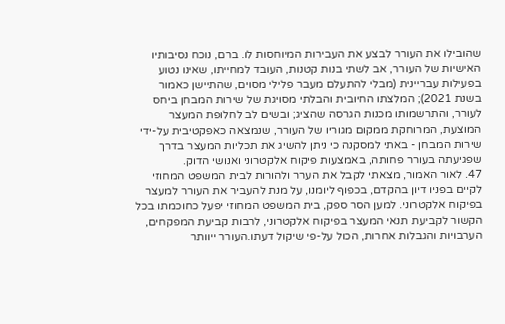שהובילו את העורר לבצע את העבירות המיוחסות לו. ברם, נוכח נסיבותיו האישיות של העורר, אב לשתי בנות קטנות, העובד למחייתו, שאינו נטוע בפעילות עבריינית (מבלי להתעלם מעבר פלילי מסוים, שהתיישן כאמור בשנת 2021); המלצתו החיובית והבלתי מסויגת של שירות המבחן ביחס לעורר, והתרשמותו מכנות הגרסה שהציג; ובשים לב לחלופת המעצר המוצעת, המרוחקת ממקום מגוריו של העורר, שנמצאה כאפקטיבית על-ידי שירות המבחן - באתי למסקנה כי ניתן להשיג את תכליות המעצר בדרך שפגיעתה בעורר פחותה, באמצעות פיקוח אלקטרוני ואנושי הדוק.
47. לאור האמור, מצאתי לקבל את הערר ולהורות לבית המשפט המחוזי לקיים בפניו דיון בהקדם, בכפוף ליומנו, על מנת להעביר את העורר למעצר בפיקוח אלקטרוני. למען הסר ספק, בית המשפט המחוזי יפעל כחוכמתו בכל הקשור לקביעת תנאי המעצר בפיקוח אלקטרוני, לרבות קביעת המפקחים, הערבויות והגבלות אחרות, הכול על-פי שיקול דעתו.העורר ייוותר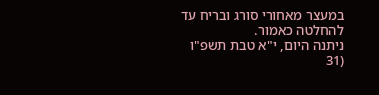במעצר מאחורי סורג ובריח עד להחלטה כאמור.
ניתנה היום, י"א טבת תשפ"ו (31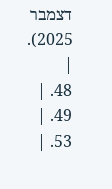דצמבר 2025).
|
48. |
49. |
53. |